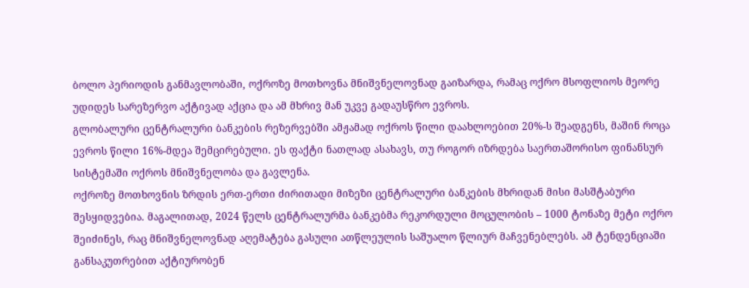ბოლო პერიოდის განმავლობაში, ოქროზე მოთხოვნა მნიშვნელოვნად გაიზარდა, რამაც ოქრო მსოფლიოს მეორე უდიდეს სარეზერვო აქტივად აქცია და ამ მხრივ მან უკვე გადაუსწრო ევროს.
გლობალური ცენტრალური ბანკების რეზერვებში ამჟამად ოქროს წილი დაახლოებით 20%-ს შეადგენს, მაშინ როცა ევროს წილი 16%-მდეა შემცირებული. ეს ფაქტი ნათლად ასახავს, თუ როგორ იზრდება საერთაშორისო ფინანსურ სისტემაში ოქროს მნიშვნელობა და გავლენა.
ოქროზე მოთხოვნის ზრდის ერთ-ერთი ძირითადი მიზეზი ცენტრალური ბანკების მხრიდან მისი მასშტაბური შესყიდვებია. მაგალითად, 2024 წელს ცენტრალურმა ბანკებმა რეკორდული მოცულობის – 1000 ტონაზე მეტი ოქრო შეიძინეს, რაც მნიშვნელოვნად აღემატება გასული ათწლეულის საშუალო წლიურ მაჩვენებლებს. ამ ტენდენციაში განსაკუთრებით აქტიურობენ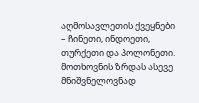აღმოსავლეთის ქვეყნები – ჩინეთი, ინდოეთი, თურქეთი და პოლონეთი.
მოთხოვნის ზრდას ასევე მნიშვნელოვნად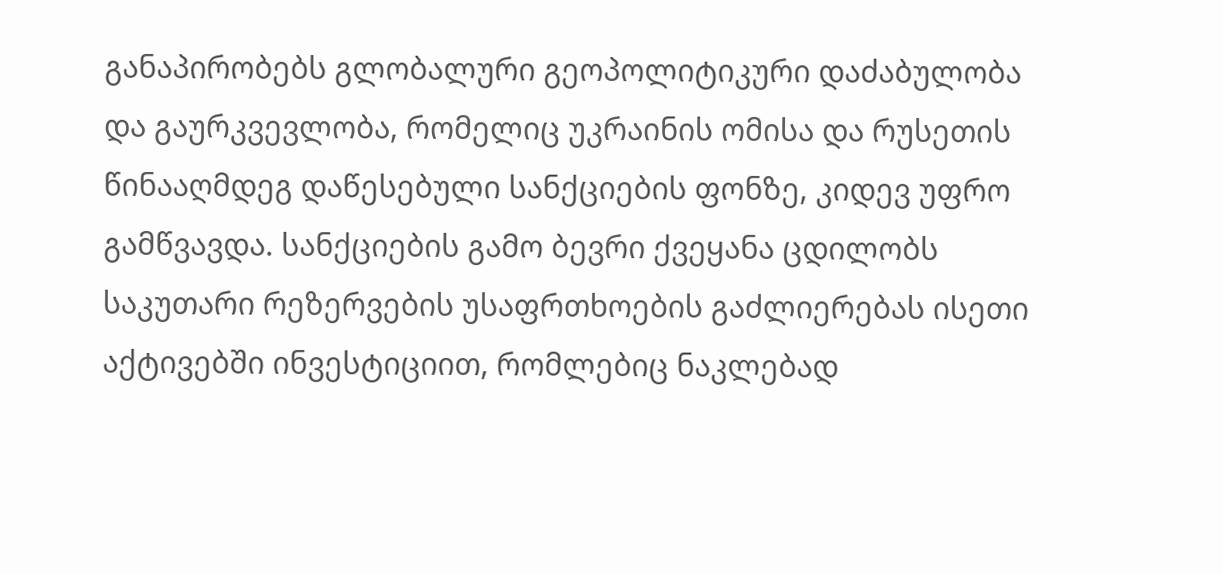განაპირობებს გლობალური გეოპოლიტიკური დაძაბულობა და გაურკვევლობა, რომელიც უკრაინის ომისა და რუსეთის წინააღმდეგ დაწესებული სანქციების ფონზე, კიდევ უფრო გამწვავდა. სანქციების გამო ბევრი ქვეყანა ცდილობს საკუთარი რეზერვების უსაფრთხოების გაძლიერებას ისეთი აქტივებში ინვესტიციით, რომლებიც ნაკლებად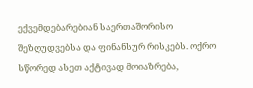ექვემდებარებიან საერთაშორისო შეზღუდვებსა და ფინანსურ რისკებს. ოქრო სწორედ ასეთ აქტივად მოიაზრება,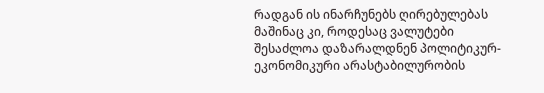რადგან ის ინარჩუნებს ღირებულებას მაშინაც კი, როდესაც ვალუტები შესაძლოა დაზარალდნენ პოლიტიკურ-ეკონომიკური არასტაბილურობის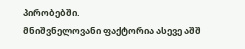პირობებში.
მნიშვნელოვანი ფაქტორია ასევე აშშ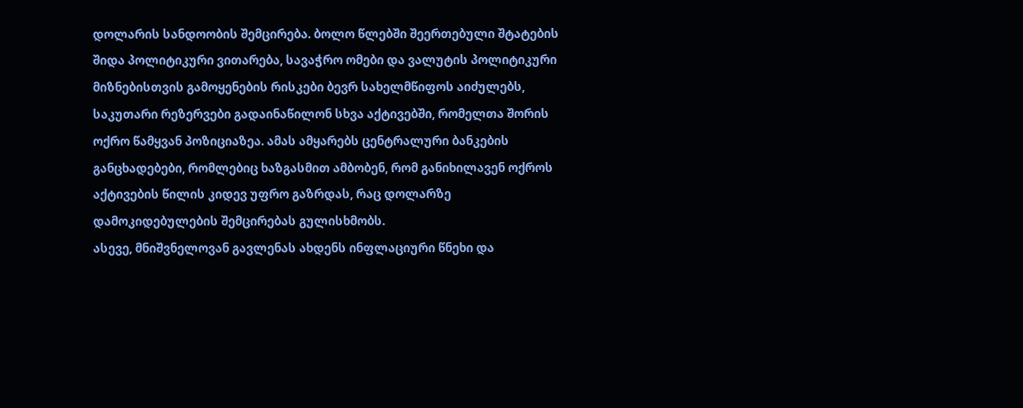დოლარის სანდოობის შემცირება. ბოლო წლებში შეერთებული შტატების შიდა პოლიტიკური ვითარება, სავაჭრო ომები და ვალუტის პოლიტიკური მიზნებისთვის გამოყენების რისკები ბევრ სახელმწიფოს აიძულებს, საკუთარი რეზერვები გადაინაწილონ სხვა აქტივებში, რომელთა შორის ოქრო წამყვან პოზიციაზეა. ამას ამყარებს ცენტრალური ბანკების განცხადებები, რომლებიც ხაზგასმით ამბობენ, რომ განიხილავენ ოქროს აქტივების წილის კიდევ უფრო გაზრდას, რაც დოლარზე დამოკიდებულების შემცირებას გულისხმობს.
ასევე, მნიშვნელოვან გავლენას ახდენს ინფლაციური წნეხი და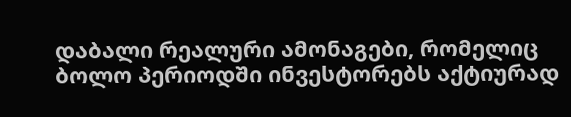დაბალი რეალური ამონაგები, რომელიც ბოლო პერიოდში ინვესტორებს აქტიურად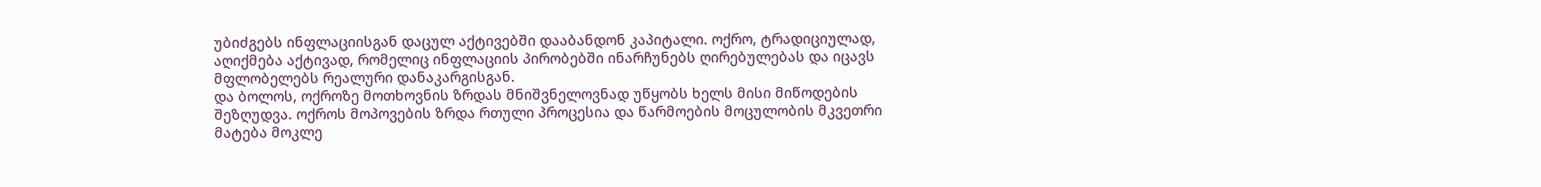უბიძგებს ინფლაციისგან დაცულ აქტივებში დააბანდონ კაპიტალი. ოქრო, ტრადიციულად, აღიქმება აქტივად, რომელიც ინფლაციის პირობებში ინარჩუნებს ღირებულებას და იცავს მფლობელებს რეალური დანაკარგისგან.
და ბოლოს, ოქროზე მოთხოვნის ზრდას მნიშვნელოვნად უწყობს ხელს მისი მიწოდების შეზღუდვა. ოქროს მოპოვების ზრდა რთული პროცესია და წარმოების მოცულობის მკვეთრი მატება მოკლე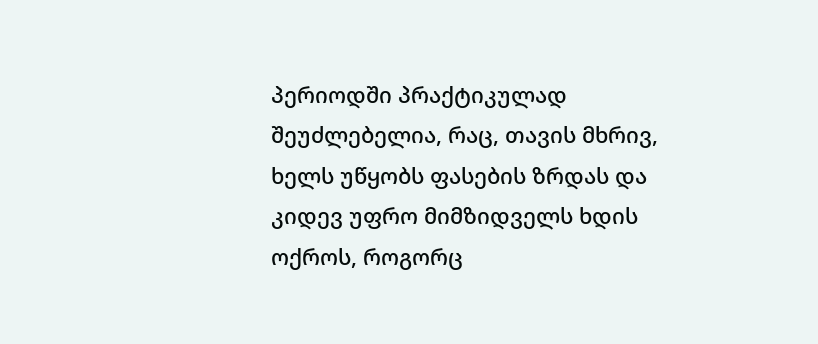პერიოდში პრაქტიკულად შეუძლებელია, რაც, თავის მხრივ, ხელს უწყობს ფასების ზრდას და კიდევ უფრო მიმზიდველს ხდის ოქროს, როგორც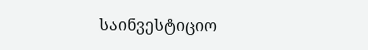საინვესტიციო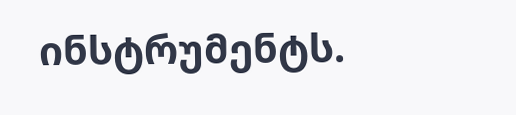ინსტრუმენტს.